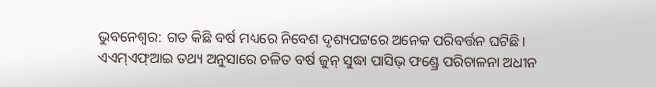ଭୁବନେଶ୍ବର: ଗତ କିଛି ବର୍ଷ ମଧ୍ୟରେ ନିବେଶ ଦୃଶ୍ୟପଟ୍ଟରେ ଅନେକ ପରିବର୍ତ୍ତନ ଘଟିଛି। ଏଏମ୍ଏଫ୍ଆଇ ତଥ୍ୟ ଅନୁସାରେ ଚଳିତ ବର୍ଷ ଜୁନ୍ ସୁଦ୍ଧା ପାସିଭ୍ ଫଣ୍ଡ୍ରେ ପରିଚାଳନା ଅଧୀନ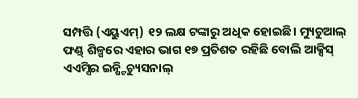ସମ୍ପତ୍ତି (ଏୟୁଏମ୍) ୧୨ ଲକ୍ଷ ଟଙ୍କାରୁ ଅଧିକ ହୋଇଛି। ମ୍ୟୁଚୁଆଲ୍ ଫଣ୍ଡ୍ ଶିଳ୍ପରେ ଏହାର ଭାଗ ୧୭ ପ୍ରତିଶତ ରହିଛି ବୋଲି ଆକ୍ସିସ୍ ଏଏମ୍ସିର ଇନ୍ଷ୍ଟିଚ୍ୟୁସନାଲ୍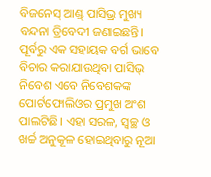ବିଜନେସ୍ ଆଣ୍ଡ୍ ପାସିଭ୍ର ମୁଖ୍ୟ ବନ୍ଦନା ତ୍ରିବେଦୀ ଜଣାଇଛନ୍ତି। ପୂର୍ବରୁ ଏକ ସହାୟକ ବର୍ଗ ଭାବେ ବିଚାର କରାଯାଉଥିବା ପାସିଭ୍ ନିବେଶ ଏବେ ନିବେଶକଙ୍କ ପୋର୍ଟଫୋଲିଓର ପ୍ରମୁଖ ଅଂଶ ପାଲଟିଛି। ଏହା ସରଳ, ସ୍ବଚ୍ଛ ଓ ଖର୍ଚ୍ଚ ଅନୁକୂଳ ହୋଇଥିବାରୁ ନୂଆ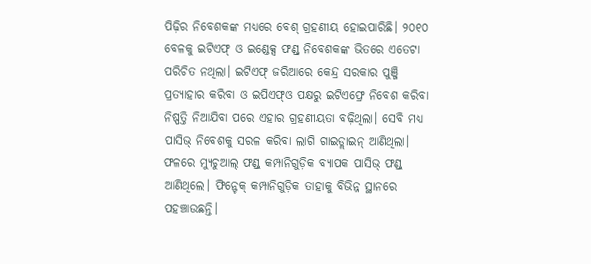ପିଢ଼ିର ନିବେଶକଙ୍କ ମଧ୍ୟରେ ବେଶ୍ ଗ୍ରହଣୀୟ ହୋଇପାରିଛି। ୨୦୧୦ ବେଳକୁ ଇଟିଏଫ୍ ଓ ଇଣ୍ଡେକ୍ସ ଫଣ୍ଡ୍ ନିବେଶକଙ୍କ ଭିତରେ ଏତେଟା ପରିଚିତ ନଥିଲା। ଇଟିଏଫ୍ ଜରିଆରେ କେନ୍ଦ୍ର ସରକାର ପୁଞ୍ଜି ପ୍ରତ୍ୟାହାର କରିବା ଓ ଇପିଏଫ୍ଓ ପକ୍ଷରୁ ଇଟିଏଫ୍ରେ ନିବେଶ କରିବା ନିଷ୍ପତ୍ତି ନିଆଯିବା ପରେ ଏହାର ଗ୍ରହଣୀୟତା ବଢ଼ିଥିଲା। ସେବି ମଧ୍ୟ ପାସିଭ୍ ନିବେଶକୁ ସରଳ କରିବା ଲାଗି ଗାଇଡ୍ଲାଇନ୍ ଆଣିଥିଲା। ଫଳରେ ମ୍ୟୁଚୁଆଲ୍ ଫଣ୍ଡ୍ କମ୍ପାନିଗୁଡ଼ିକ ବ୍ୟାପକ ପାସିଭ୍ ଫଣ୍ଡ୍ ଆଣିଥିଲେ। ଫିନ୍ଟେକ୍ କମ୍ପାନିଗୁଡ଼ିକ ତାହାକୁ ବିଭିନ୍ନ ସ୍ଥାନରେ ପହଞ୍ଚାଉଛନ୍ତି।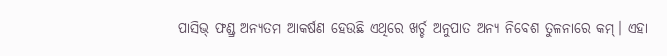ପାସିଭ୍ ଫଣ୍ଡ୍ର ଅନ୍ୟତମ ଆକର୍ଷଣ ହେଉଛି ଏଥିରେ ଖର୍ଚ୍ଚ ଅନୁପାତ ଅନ୍ୟ ନିବେଶ ତୁଳନାରେ କମ୍। ଏହା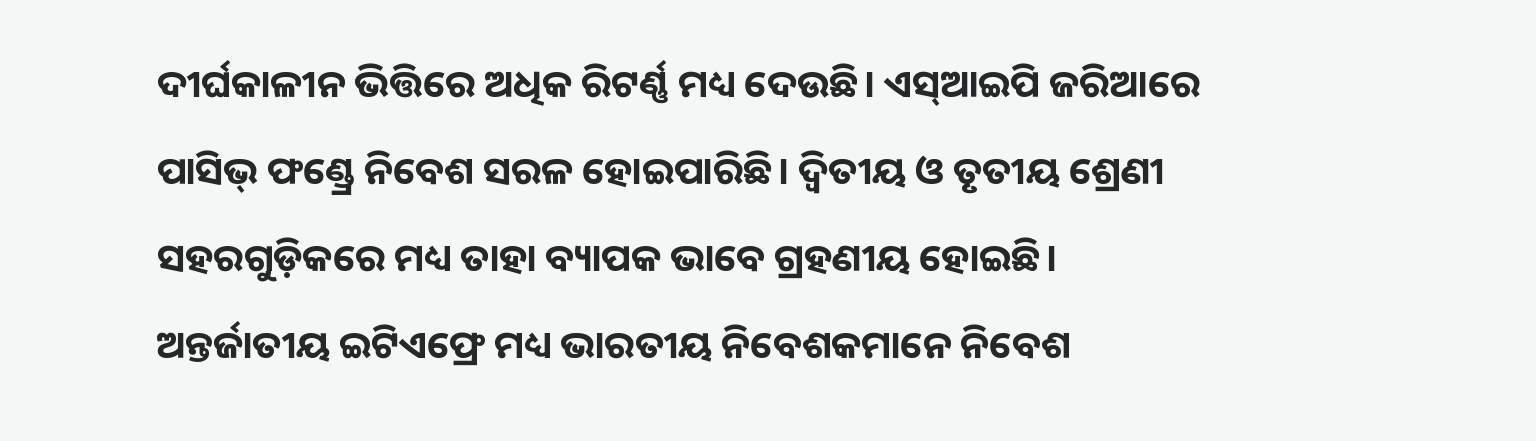ଦୀର୍ଘକାଳୀନ ଭିତ୍ତିରେ ଅଧିକ ରିଟର୍ଣ୍ଣ ମଧ୍ୟ ଦେଉଛି। ଏସ୍ଆଇପି ଜରିଆରେ ପାସିଭ୍ ଫଣ୍ଡ୍ରେ ନିବେଶ ସରଳ ହୋଇପାରିଛି। ଦ୍ବିତୀୟ ଓ ତୃତୀୟ ଶ୍ରେଣୀ ସହରଗୁଡ଼ିକରେ ମଧ୍ୟ ତାହା ବ୍ୟାପକ ଭାବେ ଗ୍ରହଣୀୟ ହୋଇଛି। ଅନ୍ତର୍ଜାତୀୟ ଇଟିଏଫ୍ରେ ମଧ୍ୟ ଭାରତୀୟ ନିବେଶକମାନେ ନିବେଶ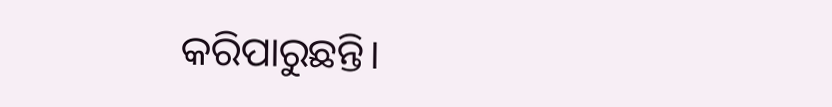କରିପାରୁଛନ୍ତି।